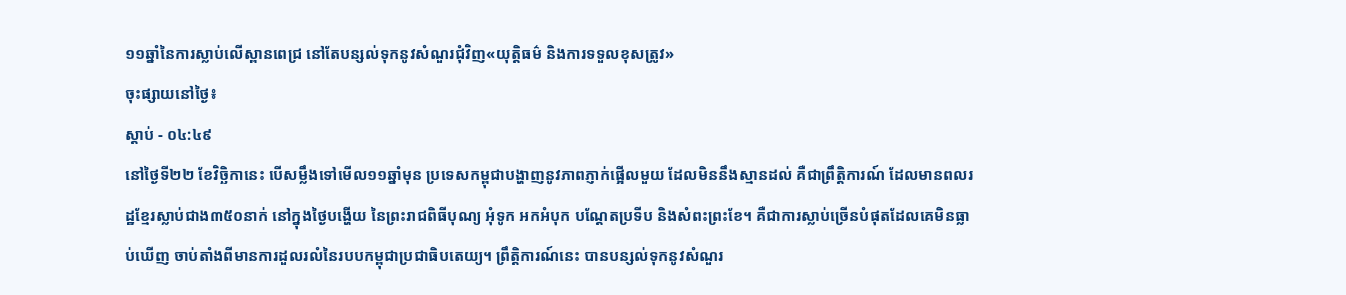១១ឆ្នាំនៃការស្លាប់លើស្ពានពេជ្រ នៅតែបន្សល់ទុកនូវសំណួរជុំវិញ«យុត្តិធម៌ និងការទទួលខុសត្រូវ»
ចុះផ្សាយនៅថ្ងៃ៖
ស្តាប់ - ០៤:៤៩
នៅថ្ងៃទី២២ ខែវិច្ឆិកានេះ បើសម្លឹងទៅមើល១១ឆ្នាំមុន ប្រទេសកម្ពុជាបង្ហាញនូវភាពភ្ញាក់ផ្អើលមួយ ដែលមិននឹងស្មានដល់ គឺជាព្រឹត្តិការណ៍ ដែលមានពលរដ្ឋខ្មែរស្លាប់ជាង៣៥០នាក់ នៅក្នុងថ្ងៃបង្ហើយ នៃព្រះរាជពិធីបុណ្យ អុំទូក អកអំបុក បណ្តែតប្រទីប និងសំពះព្រះខែ។ គឺជាការស្លាប់ច្រើនបំផុតដែលគេមិនធ្លាប់ឃើញ ចាប់តាំងពីមានការដួលរលំនៃរបបកម្ពុជាប្រជាធិបតេយ្យ។ ព្រឹត្តិការណ៍នេះ បានបន្សល់ទុកនូវសំណួរ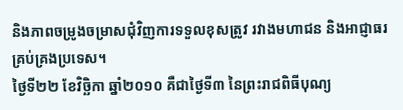និងភាពចម្រូងចម្រាសជុំវិញការទទួលខុសត្រូវ រវាងមហាជន និងអាជ្ញាធរគ្រប់គ្រងប្រទេស។
ថ្ងៃទី២២ ខែវិច្ឆិកា ឆ្នាំ២០១០ គឺជាថ្ងៃទី៣ នៃព្រះរាជពិធីបុណ្យ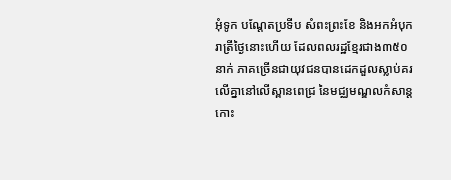អុំទូក បណ្តែតប្រទីប សំពះព្រះខែ និងអកអំបុក រាត្រីថ្ងៃនោះហើយ ដែលពលរដ្ឋខ្មែរជាង៣៥០នាក់ ភាគច្រើនជាយុវជនបានដេកដួលស្លាប់គរលើគ្នានៅលើស្ពានពេជ្រ នៃមជ្ឈមណ្ឌលកំសាន្តកោះ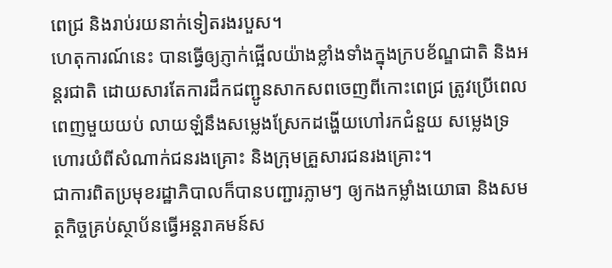ពេជ្រ និងរាប់រយនាក់ទៀតរងរបួស។
ហេតុការណ៍នេះ បានធ្វើឲ្យភ្ញាក់ផ្អើលយ៉ាងខ្លាំងទាំងក្នុងក្របខ័ណ្ឌជាតិ និងអន្តរជាតិ ដោយសារតែការដឹកជញ្ជូនសាកសពចេញពីកោះពេជ្រ ត្រូវប្រើពេលពេញមួយយប់ លាយឡំនឹងសម្លេងស្រែកដង្ហើយហៅរកជំនួយ សម្លេងទ្រហោរយំពីសំណាក់ជនរងគ្រោះ និងក្រុមគ្រួសារជនរងគ្រោះ។
ជាការពិតប្រមុខរដ្ឋាភិបាលក៏បានបញ្ជារភ្លាមៗ ឲ្យកងកម្លាំងយោធា និងសមត្ថកិច្ចគ្រប់ស្ថាប័នធ្វើអន្តរាគមន៍ស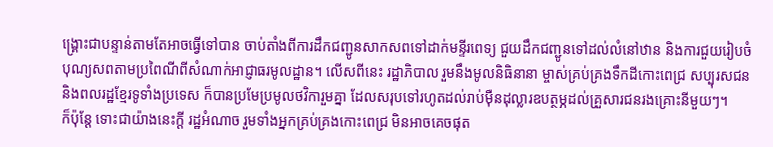ង្គ្រោះជាបន្ទាន់តាមតែអាចធ្វើទៅបាន ចាប់តាំងពីការដឹកជញ្ជូនសាកសពទៅដាក់មន្ទីរពេទ្យ ជួយដឹកជញ្ជូនទៅដល់លំនៅឋាន និងការជួយរៀបចំបុណ្យសពតាមប្រពៃណីពីសំណាក់អាជ្ញាធរមូលដ្ឋាន។ លើសពីនេះ រដ្ឋាភិបាល រួមនឹងមូលនិធិនានា ម្ចាស់គ្រប់គ្រងទឹកដីកោះពេជ្រ សប្បុរសជន និងពលរដ្ឋខ្មែរទូទាំងប្រទេស ក៏បានប្រមែប្រមូលថវិការួមគ្នា ដែលសរុបទៅរហូតដល់រាប់ម៉ឺនដុល្លារឧបត្ថម្ភដល់គ្រួសារជនរងគ្រោះនីមួយៗ។
ក៏ប៉ុន្តែ ទោះជាយ៉ាងនេះក្តី រដ្ឋអំណាច រួមទាំងអ្នកគ្រប់គ្រងកោះពេជ្រ មិនអាចគេចផុត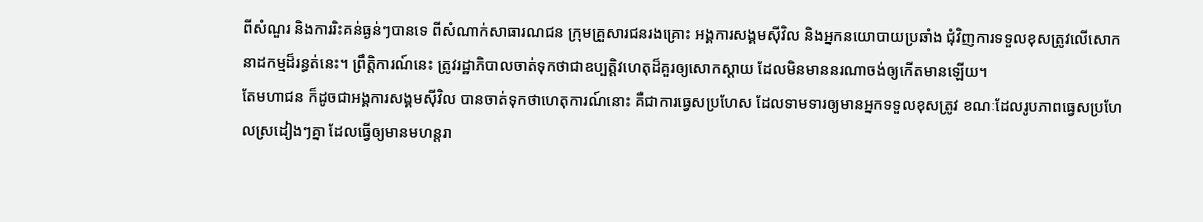ពីសំណួរ និងការរិះគន់ធ្ងន់ៗបានទេ ពីសំណាក់សាធារណជន ក្រុមគ្រួសារជនរងគ្រោះ អង្គការសង្គមស៊ីវិល និងអ្នកនយោបាយប្រឆាំង ជុំវិញការទទួលខុសត្រូវលើសោកនាដកម្មដ៏រន្ធត់នេះ។ ព្រឹត្តិការណ៍នេះ ត្រូវរដ្ឋាភិបាលចាត់ទុកថាជាឧប្បត្តិវហេតុដ៏គួរឲ្យសោកស្តាយ ដែលមិនមាននរណាចង់ឲ្យកើតមានឡើយ។
តែមហាជន ក៏ដូចជាអង្គការសង្គមស៊ីវិល បានចាត់ទុកថាហេតុការណ៍នោះ គឺជាការធ្វេសប្រហែស ដែលទាមទារឲ្យមានអ្នកទទួលខុសត្រូវ ខណៈដែលរូបភាពធ្វេសប្រហែលស្រដៀងៗគ្នា ដែលធ្វើឲ្យមានមហន្តរា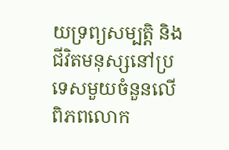យទ្រព្យសម្បត្តិ និងជីវិតមនុស្សនៅប្រទេសមួយចំនួនលើពិភពលោក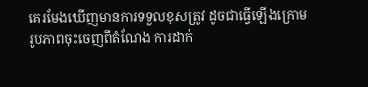គេរមែងឃើញមានការទទួលខុសត្រូវ ដូចជាធ្វើឡើងក្រោមរូបភាពចុះចេញពីតំណែង ការដាក់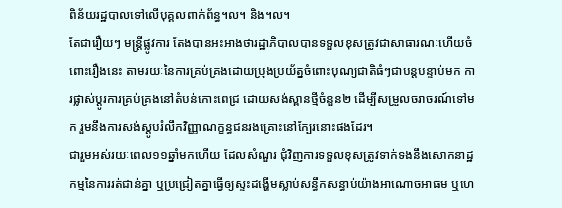ពិន័យរដ្ឋបាលទៅលើបុគ្គលពាក់ព័ន្ធ។ល។ និង។ល។
តែជារឿយៗ មន្ត្រីផ្លូវការ តែងបានអះអាងថារដ្ឋាភិបាលបានទទួលខុសត្រូវជាសាធារណៈហើយចំពោះរឿងនេះ តាមរយៈនៃការគ្រប់គ្រងដោយប្រុងប្រយ័ត្នចំពោះបុណ្យជាតិធំៗជាបន្តបន្ទាប់មក ការផ្លាស់ប្ដូរការគ្រប់គ្រងនៅតំបន់កោះពេជ្រ ដោយសង់ស្ពានថ្មីចំនួន២ ដើម្បីសម្រួលចរាចរណ៍ទៅមក រួមនឹងការសង់ស្តូបរំលឹកវិញ្ញាណក្ខន្ធជនរងគ្រោះនៅក្បែរនោះផងដែរ។
ជារួមអស់រយៈពេល១១ឆ្នាំមកហើយ ដែលសំណួរ ជុំវិញការទទួលខុសត្រូវទាក់ទងនឹងសោកនាដ្ឋកម្មនៃការរត់ជាន់គ្នា ឬប្រជ្រៀតគ្នាធ្វើឲ្យស្ទះដង្ហើមស្លាប់សន្ធឹកសន្ធាប់យ៉ាងអាណោចអាធម ឬហេ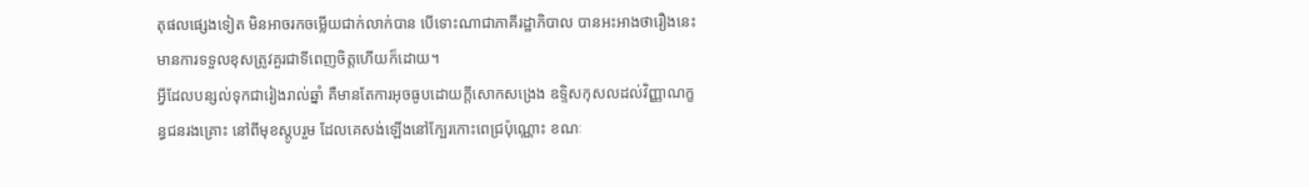តុផលផ្សេងទៀត មិនអាចរកចម្លើយជាក់លាក់បាន បើទោះណាជាភាគីរដ្ឋាភិបាល បានអះអាងថារឿងនេះមានការទទួលខុសត្រូវគួរជាទីពេញចិត្តហើយក៏ដោយ។
អ្វីដែលបន្សល់ទុកជារៀងរាល់ឆ្នាំ គឺមានតែការអុចធូបដោយក្តីសោកសង្រេង ឧទ្ទិសកុសលដល់វិញ្ញាណក្ខន្ធជនរងគ្រោះ នៅពីមុខស្តូបរួម ដែលគេសង់ឡើងនៅក្បែរកោះពេជ្រប៉ុណ្ណោះ ខណៈ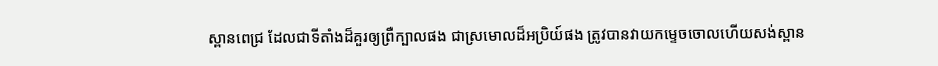ស្ពានពេជ្រ ដែលជាទីតាំងដ៏គួរឲ្យព្រឺក្បាលផង ជាស្រមោលដ៏អប្រិយ៍ផង ត្រូវបានវាយកម្ទេចចោលហើយសង់ស្ពាន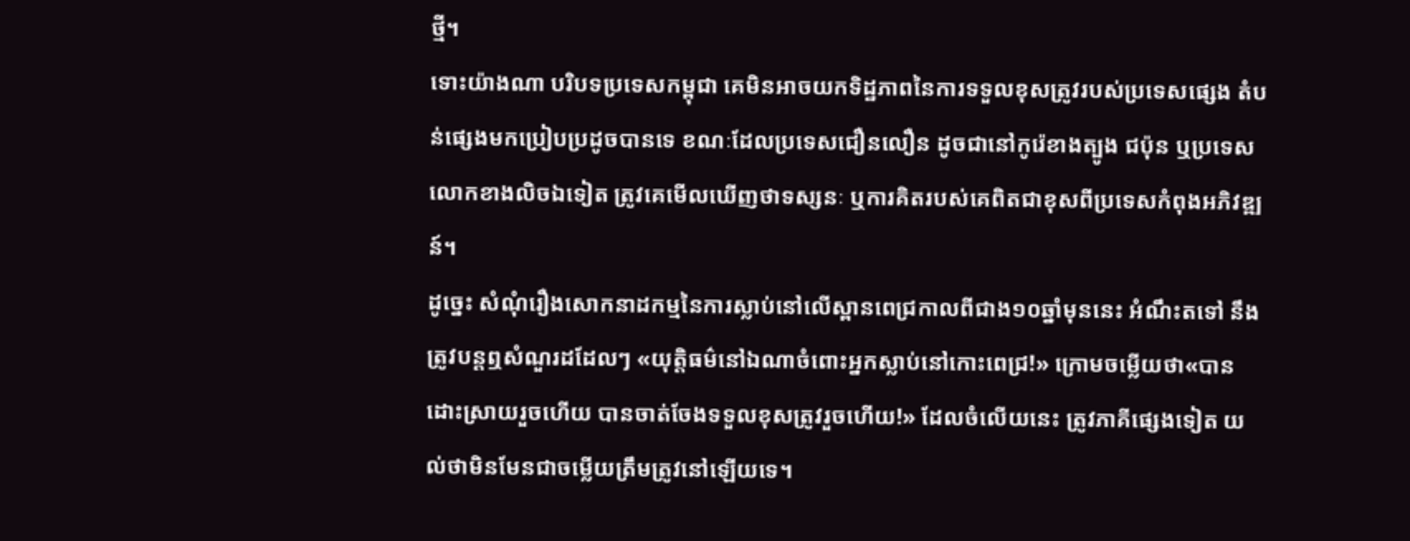ថ្មី។
ទោះយ៉ាងណា បរិបទប្រទេសកម្ពុជា គេមិនអាចយកទិដ្ឋភាពនៃការទទួលខុសត្រូវរបស់ប្រទេសផ្សេង តំបន់ផ្សេងមកប្រៀបប្រដូចបានទេ ខណៈដែលប្រទេសជឿនលឿន ដូចជានៅកូរ៉េខាងត្បូង ជប៉ុន ឬប្រទេសលោកខាងលិចឯទៀត ត្រូវគេមើលឃើញថាទស្សនៈ ឬការគិតរបស់គេពិតជាខុសពីប្រទេសកំពុងអភិវឌ្ឍន៍។
ដូច្នេះ សំណុំរឿងសោកនាដកម្មនៃការស្លាប់នៅលើស្ពានពេជ្រកាលពីជាង១០ឆ្នាំមុននេះ អំណឹះតទៅ នឹងត្រូវបន្តឮសំណួរដដែលៗ «យុត្តិធម៌នៅឯណាចំពោះអ្នកស្លាប់នៅកោះពេជ្រ!» ក្រោមចម្លើយថា«បានដោះស្រាយរួចហើយ បានចាត់ចែងទទួលខុសត្រូវរួចហើយ!» ដែលចំលើយនេះ ត្រូវភាគីផ្សេងទៀត យល់ថាមិនមែនជាចម្លើយត្រឹមត្រូវនៅឡើយទេ។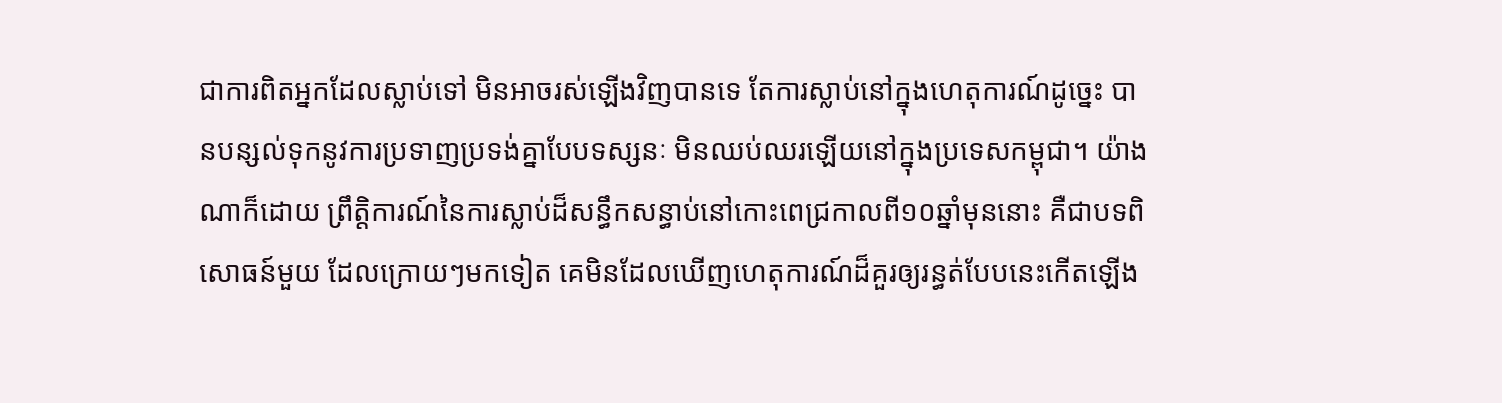ជាការពិតអ្នកដែលស្លាប់ទៅ មិនអាចរស់ឡើងវិញបានទេ តែការស្លាប់នៅក្នុងហេតុការណ៍ដូច្នេះ បានបន្សល់ទុកនូវការប្រទាញប្រទង់គ្នាបែបទស្សនៈ មិនឈប់ឈរឡើយនៅក្នុងប្រទេសកម្ពុជា។ យ៉ាងណាក៏ដោយ ព្រឹត្តិការណ៍នៃការស្លាប់ដ៏សន្ធឹកសន្ធាប់នៅកោះពេជ្រកាលពី១០ឆ្នាំមុននោះ គឺជាបទពិសោធន៍មួយ ដែលក្រោយៗមកទៀត គេមិនដែលឃើញហេតុការណ៍ដ៏គួរឲ្យរន្ធត់បែបនេះកើតឡើង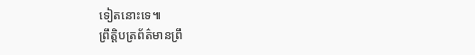ទៀតនោះទេ៕
ព្រឹត្តិបត្រព័ត៌មានព្រឹ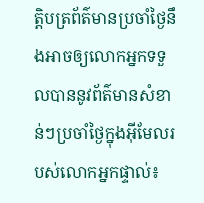ត្តិបត្រព័ត៌មានប្រចាំថ្ងៃនឹងអាចឲ្យលោកអ្នកទទួលបាននូវព័ត៌មានសំខាន់ៗប្រចាំថ្ងៃក្នុងអ៊ីមែលរបស់លោកអ្នកផ្ទាល់៖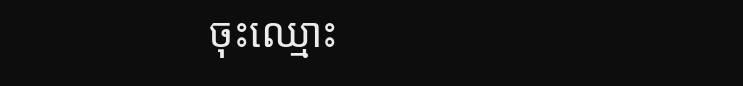ចុះឈ្មោះ